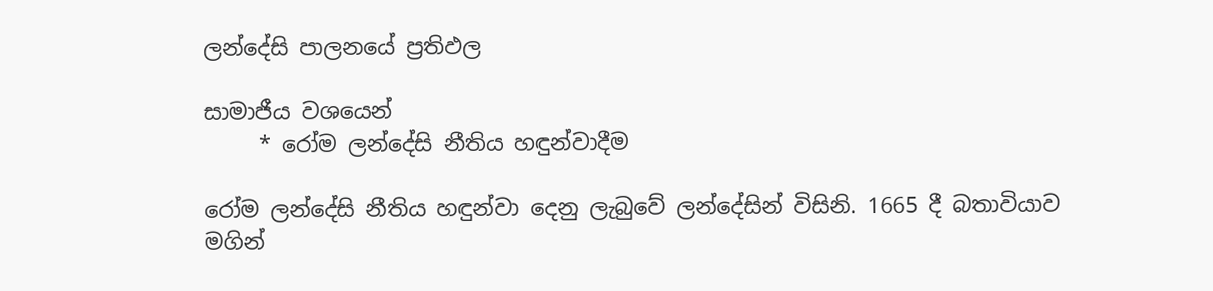ලන්දේසි පාලනයේ ප්‍රතිඵල

සාමාජීය වශයෙන්
     * රෝම ලන්දේසි නීතිය හඳුන්වාදීම

රෝම ලන්දේසි නීතිය හඳුන්වා දෙනු ලැබුවේ ලන්දේසින් විසිනි. 1665 දී බතාවියාව මගින්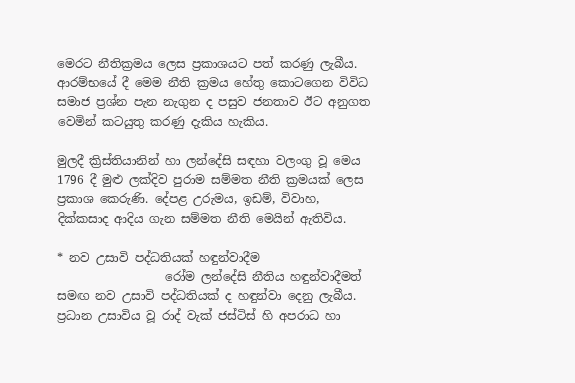මෙරට නීතික්‍රමය ලෙස ප්‍රකාශයට පත් කරණු ලැබීය. ආරම්භයේ දී මෙම නීති ක්‍රමය හේතු කොටගෙන විවිධ සමාජ ප්‍රශ්න පැන නැගුන ද පසුව ජනතාව ඊට අනුගත වෙමින් කටයුතු කරණු දැකිය හැකිය.

මුලදී ක්‍රිස්තියානින් හා ලන්දේසි සඳහා වලංගු වූ මෙය 1796 දී මුළු ලක්දිව පුරාම සම්මත නීති ක්‍රමයක් ලෙස ප්‍රකාශ කෙරුණි. දේපළ උරුමය, ඉඩම්, විවාහ, දික්කසාද ආදිය ගැන සම්මත නීති මෙයින් ඇතිවිය.

* නව උසාවි පද්ධතියක් හඳුන්වාදීම
                  රෝම ලන්දේසි නීතිය හඳුන්වාදීමත් සමඟ නව උසාවි පද්ධතියක් ද හඳුන්වා දෙනු ලැබීය. ප්‍රධාන උසාවිය වූ රාද් වැක් ජස්ටිස් හි අපරාධ හා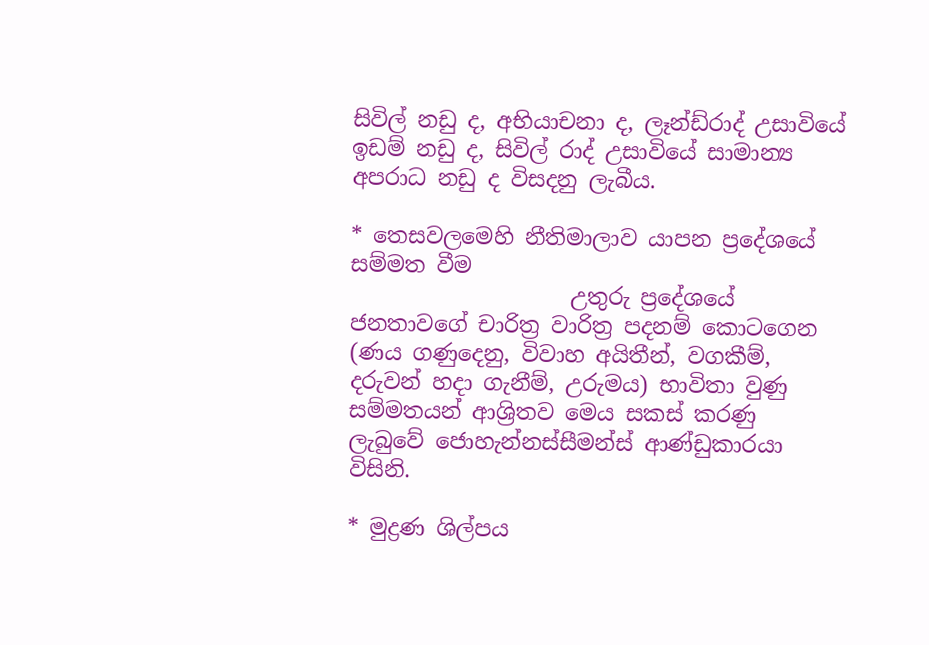සිවිල් නඩු ද, අභියාචනා ද, ලෑන්ඩ්රාද් උසාවියේ ඉඩම් නඩු ද, සිවිල් රාද් උසාවියේ සාමාන්‍ය අපරාධ නඩු ද විසදනු ලැබීය.

* තෙසවලමෙහි නීතිමාලාව යාපන ප්‍රදේශයේ සම්මත වීම
                    උතුරු ප්‍රදේශයේ ජනතාවගේ චාරිත්‍ර වාරිත්‍ර පදනම් කොටගෙන (ණය ගණුදෙනු, විවාහ අයිතීන්, වගකීම්, දරුවන් හදා ගැනීම්, උරුමය) භාවිතා වුණු සම්මතයන් ආශ්‍රිතව මෙය සකස් කරණු ලැබුවේ ජොහැන්නස්සීමන්ස් ආණ්ඩුකාරයා විසිනි.

* මුද්‍රණ ශිල්පය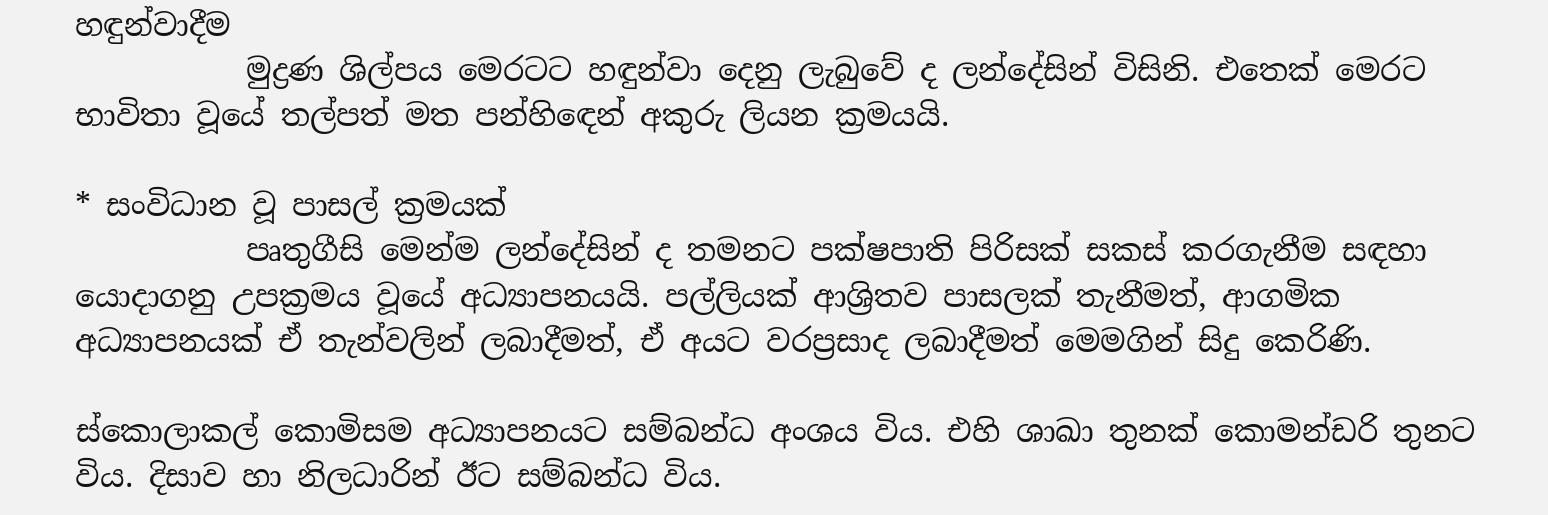හඳුන්වාදීම
           මුද්‍රණ ශිල්පය මෙරටට හඳුන්වා දෙනු ලැබුවේ ද ලන්දේසින් විසිනි. එතෙක් මෙරට භාවිතා වූයේ තල්පත් මත පන්හිඳෙන් අකුරු ලියන ක්‍රමයයි.

* සංවිධාන වූ පාසල් ක්‍රමයක්
           පෘතුගීසි මෙන්ම ලන්දේසින් ද තමනට පක්ෂපාති පිරිසක් සකස් කරගැනීම සඳහා යොදාගනු උපක්‍රමය වූයේ අධ්‍යාපනයයි. පල්ලියක් ආශ්‍රිතව පාසලක් තැනීමත්, ආගමික අධ්‍යාපනයක් ඒ තැන්වලින් ලබාදීමත්, ඒ අයට වරප්‍රසාද ලබාදීමත් මෙමගින් සිදු කෙරිණි.

ස්කොලාකල් කොමිසම අධ්‍යාපනයට සම්බන්ධ අංශය විය. එහි ශාඛා තුනක් කොමන්ඩරි තුනට විය. දිසාව හා නිලධාරින් ඊට සම්බන්ධ විය.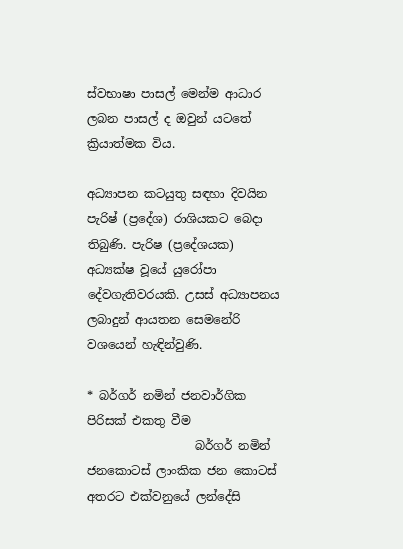ස්වභාෂා පාසල් මෙන්ම ආධාර ලබන පාසල් ද ඔවුන් යටතේ ක්‍රියාත්මක විය.

අධ්‍යාපන කටයුතු සඳහා දිවයින පැරිෂ් (ප්‍රදේශ) රාශියකට බෙදා තිබුණි. පැරිෂ (ප්‍රදේශයක) අධ්‍යක්ෂ වූයේ යුරෝපා දේවගැතිවරයකි. උසස් අධ්‍යාපනය ලබාදුන් ආයතන සෙමනේරි වශයෙන් හැඳින්වුණි.

* බර්ගර් නමින් ජනවාර්ගික පිරිසක් එකතු වීම
                  බර්ගර් නමින් ජනකොටස් ලාංකික ජන කොටස් අතරට එක්වනුයේ ලන්දේසි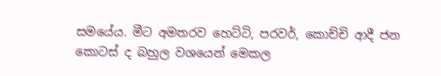සමයේය. මීට අමතරව හෙට්ටි, පරවර්, කොච්චි ආදී ජන කොටස් ද බහුල වශයෙන් මෙකල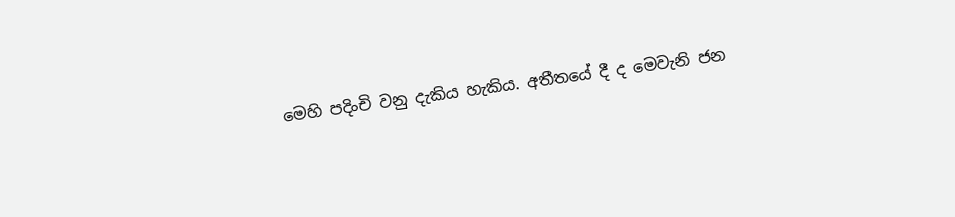මෙහි පදිංචි වනු දැකිය හැකිය. අතීතයේ දී ද මෙවැනි ජන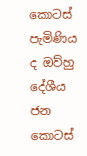කොටස් පැමිණිය ද ඔව්හු දේශීය ජන කොටස්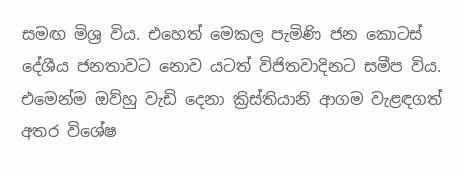සමඟ මිශ්‍ර විය. එහෙත් මෙකල පැමිණි ජන කොටස් දේශීය ජනතාවට නොව යටත් විජිතවාදිනට සමීප විය. එමෙන්ම ඔව්හු වැඩි දෙනා ක්‍රිස්තියානි ආගම වැළඳගත් අතර විශේෂ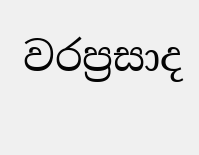වරප්‍රසාද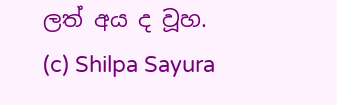ලත් අය ද වූහ.
(c) Shilpa Sayura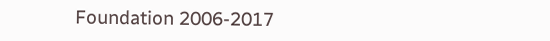Foundation 2006-2017